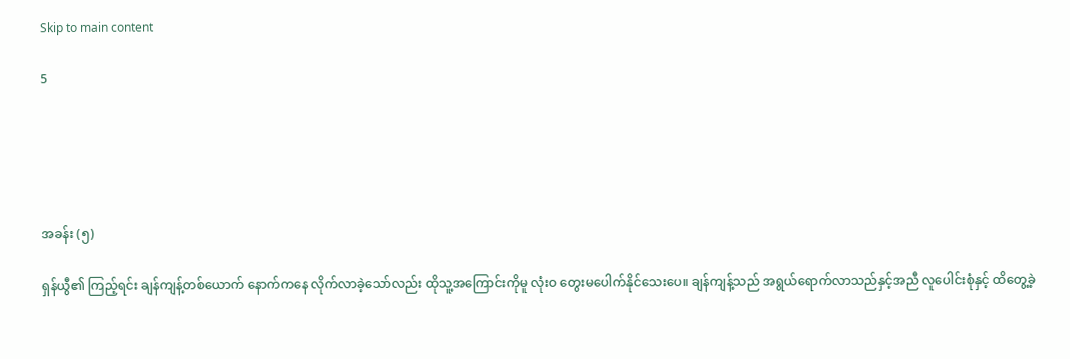Skip to main content

5





အခန်း (၅)

ရှန်ယွီ၏ ကြည့်ရင်း ချန်ကျန့်တစ်ယောက် နောက်ကနေ လိုက်လာခဲ့သော်လည်း ထိုသူ့အကြောင်းကိုမူ လုံးဝ တွေးမပေါက်နိုင်သေးပေ။ ချန်ကျန့်သည် အရွယ်ရောက်လာသည်နှင့်အညီ လူပေါင်းစုံနှင့် ထိတွေ့ခဲ့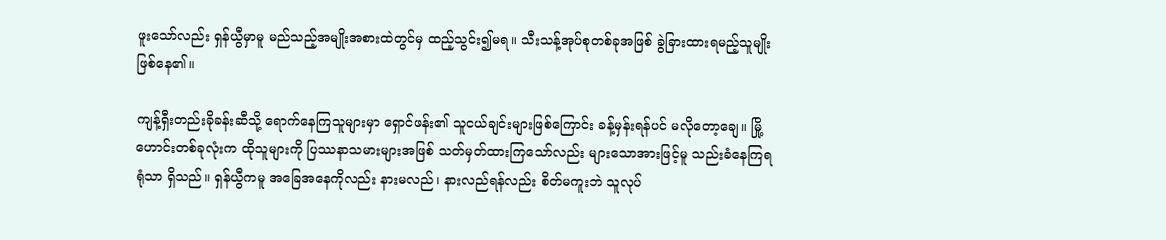ဖူးသော်လည်း ရှန်ယွီမှာမူ မည်သည့်အမျိုးအစားထဲတွင်မှ ထည့်သွင်း၍မရ။ သီးသန့်အုပ်စုတစ်ခုအဖြစ် ခွဲခြားထားရမည့်သူမျိုး ဖြစ်နေ၏။

ကျန့်ရှီးတည်းခိုခန်းဆီသို့ ရောက်နေကြသူများမှာ ရှောင်ဖန်း၏ သူငယ်ချင်းများဖြစ်ကြောင်း ခန့်မှန်းရန်ပင် မလိုတော့ချေ။ မြို့ဟောင်းတစ်ခုလုံးက ထိုသူများကို ပြဿနာသမားများအဖြစ် သတ်မှတ်ထားကြသော်လည်း များသောအားဖြင့်မူ သည်းခံနေကြရရုံသာ ရှိသည်။ ရှန်ယွီကမူ အခြေအနေကိုလည်း နားမလည်၊ နားလည်ရန်လည်း စိတ်မကူးဘဲ သူလုပ်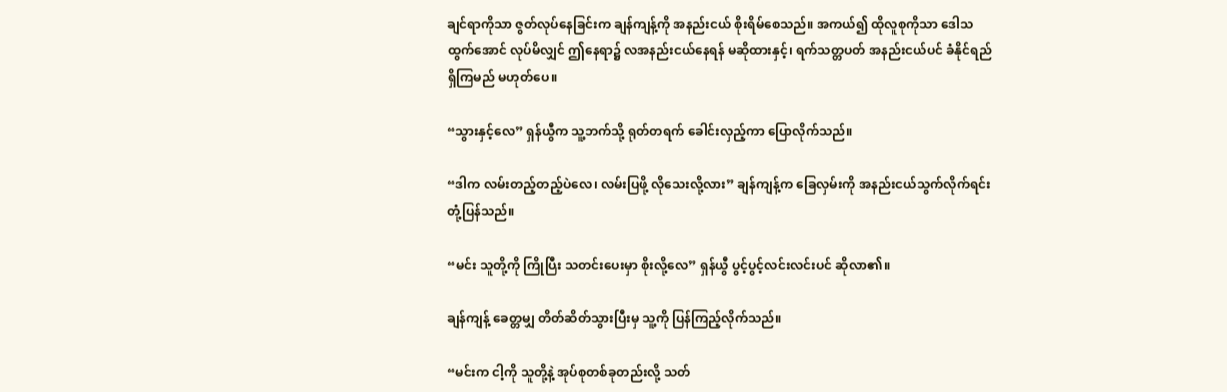ချင်ရာကိုသာ ဇွတ်လုပ်နေခြင်းက ချန်ကျန့်ကို အနည်းငယ် စိုးရိမ်စေသည်။ အကယ်၍ ထိုလူစုကိုသာ ဒေါသထွက်အောင် လုပ်မိလျှင် ဤနေရာ၌ လအနည်းငယ်နေရန် မဆိုထားနှင့်၊ ရက်သတ္တပတ် အနည်းငယ်ပင် ခံနိုင်ရည်ရှိကြမည် မဟုတ်ပေ။

“သွားနှင့်လေ” ရှန်ယွီက သူ့ဘက်သို့ ရုတ်တရက် ခေါင်းလှည့်ကာ ပြောလိုက်သည်။

“ဒါက လမ်းတည့်တည့်ပဲလေ၊ လမ်းပြဖို့ လိုသေးလို့လား” ချန်ကျန့်က ခြေလှမ်းကို အနည်းငယ်သွက်လိုက်ရင်း တုံ့ပြန်သည်။

“မင်း သူတို့ကို ကြိုပြီး သတင်းပေးမှာ စိုးလို့လေ” ရှန်ယွီ ပွင့်ပွင့်လင်းလင်းပင် ဆိုလာ၏။

ချန်ကျန့် ခေတ္တမျှ တိတ်ဆိတ်သွားပြီးမှ သူ့ကို ပြန်ကြည့်လိုက်သည်။

“မင်းက ငါ့ကို သူတို့နဲ့ အုပ်စုတစ်ခုတည်းလို့ သတ်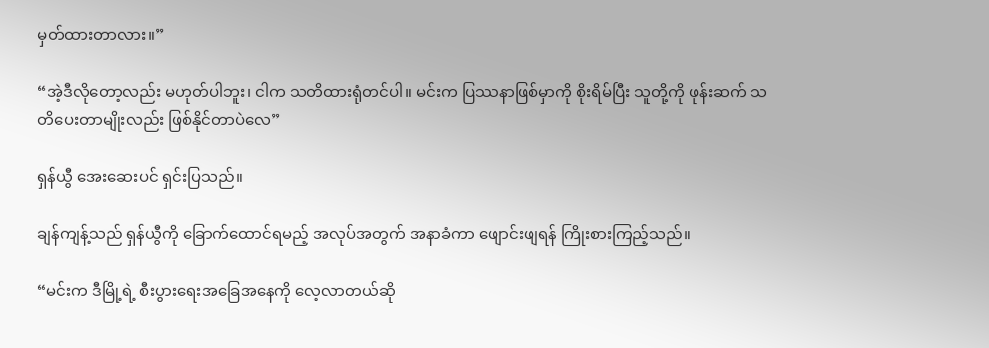မှတ်ထားတာလား။”

“အဲ့ဒီလိုတော့လည်း မဟုတ်ပါဘူး၊ ငါက သတိထားရုံတင်ပါ။ မင်းက ပြဿနာဖြစ်မှာကို စိုးရိမ်ပြီး သူတို့ကို ဖုန်းဆက် သတိပေးတာမျိုးလည်း ဖြစ်နိုင်တာပဲလေ”

ရှန်ယွီ အေးဆေးပင် ရှင်းပြသည်။

ချန်ကျန့်သည် ရှန်ယွီကို ခြောက်ထောင်ရမည့် အလုပ်အတွက် အနာခံကာ ဖျောင်းဖျရန် ကြိုးစားကြည့်သည်။

“မင်းက ဒီမြို့ရဲ့ စီးပွားရေးအခြေအနေကို လေ့လာတယ်ဆို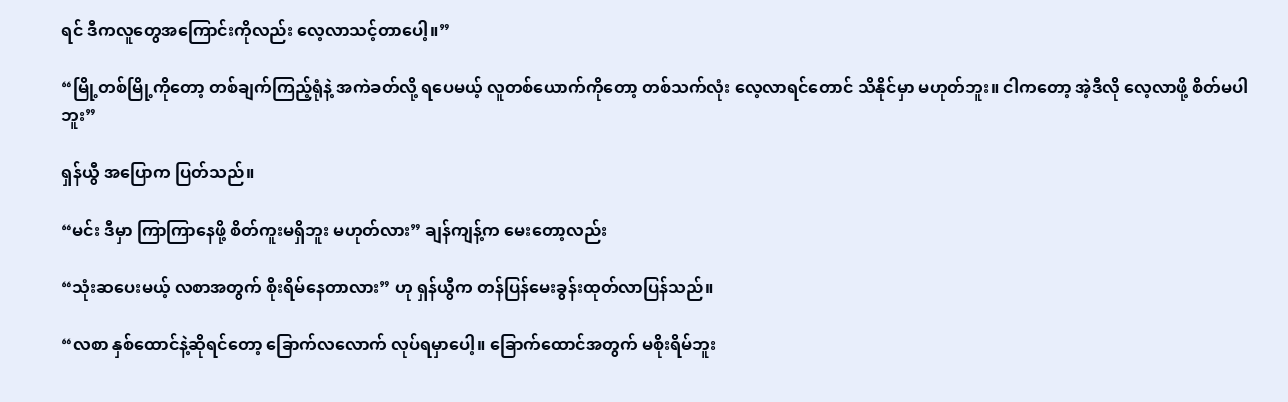ရင် ဒီကလူတွေအကြောင်းကိုလည်း လေ့လာသင့်တာပေါ့။”

“မြို့တစ်မြို့ကိုတော့ တစ်ချက်ကြည့်ရုံနဲ့ အကဲခတ်လို့ ရပေမယ့် လူတစ်ယောက်ကိုတော့ တစ်သက်လုံး လေ့လာရင်တောင် သိနိုင်မှာ မဟုတ်ဘူး။ ငါကတော့ အဲ့ဒီလို လေ့လာဖို့ စိတ်မပါဘူး”

ရှန်ယွီ အပြောက ပြတ်သည်။

“မင်း ဒီမှာ ကြာကြာနေဖို့ စိတ်ကူးမရှိဘူး မဟုတ်လား” ချန်ကျန့်က မေးတော့လည်း

“သုံးဆပေးမယ့် လစာအတွက် စိုးရိမ်နေတာလား” ဟု ရှန်ယွီက တန်ပြန်မေးခွန်းထုတ်လာပြန်သည်။

“လစာ နှစ်ထောင်နဲ့ဆိုရင်တော့ ခြောက်လလောက် လုပ်ရမှာပေါ့။ ခြောက်ထောင်အတွက် မစိုးရိမ်ဘူး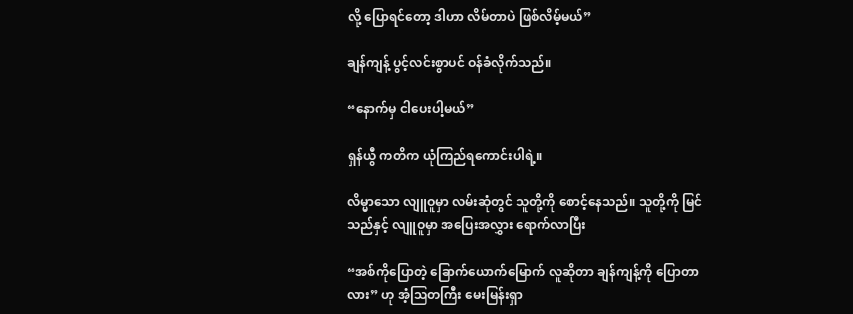လို့ ပြောရင်တော့ ဒါဟာ လိမ်တာပဲ ဖြစ်လိမ့်မယ်”

ချန်ကျန့် ပွင့်လင်းစွာပင် ဝန်ခံလိုက်သည်။

“နောက်မှ ငါပေးပါ့မယ်”

ရှန်ယွီ ကတိက ယုံကြည်ရကောင်းပါရဲ့။

လိမ္မာသော လျူဝူမှာ လမ်းဆုံတွင် သူတို့ကို စောင့်နေသည်။ သူတို့ကို မြင်သည်နှင့် လျူဝူမှာ အပြေးအလွှား ရောက်လာပြီး

“အစ်ကိုပြောတဲ့ ခြောက်ယောက်မြောက် လူဆိုတာ ချန်ကျန့်ကို ပြောတာလား” ဟု အံ့ဩတကြီး မေးမြန်းရှာ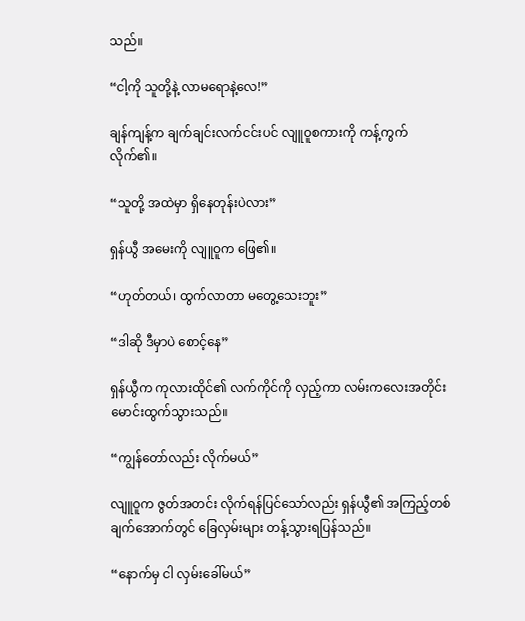သည်။

“ငါ့ကို သူတို့နဲ့ လာမရောနဲ့လေ!”

ချန်ကျန့်က ချက်ချင်းလက်ငင်းပင် လျူဝူစကားကို ကန့်ကွက်လိုက်၏။

“သူတို့ အထဲမှာ ရှိနေတုန်းပဲလား”

ရှန်ယွီ အမေးကို လျူဝူက ဖြေ၏။

“ဟုတ်တယ်၊ ထွက်လာတာ မတွေ့သေးဘူး”

“ဒါဆို ဒီမှာပဲ စောင့်နေ”

ရှန်ယွီက ကုလားထိုင်၏ လက်ကိုင်ကို လှည့်ကာ လမ်းကလေးအတိုင်း မောင်းထွက်သွားသည်။

“ကျွန်တော်လည်း လိုက်မယ်”

လျူဝူက ဇွတ်အတင်း လိုက်ရန်ပြင်သော်လည်း ရှန်ယွီ၏ အကြည့်တစ်ချက်အောက်တွင် ခြေလှမ်းများ တန့်သွားရပြန်သည်။

“နောက်မှ ငါ လှမ်းခေါ်မယ်”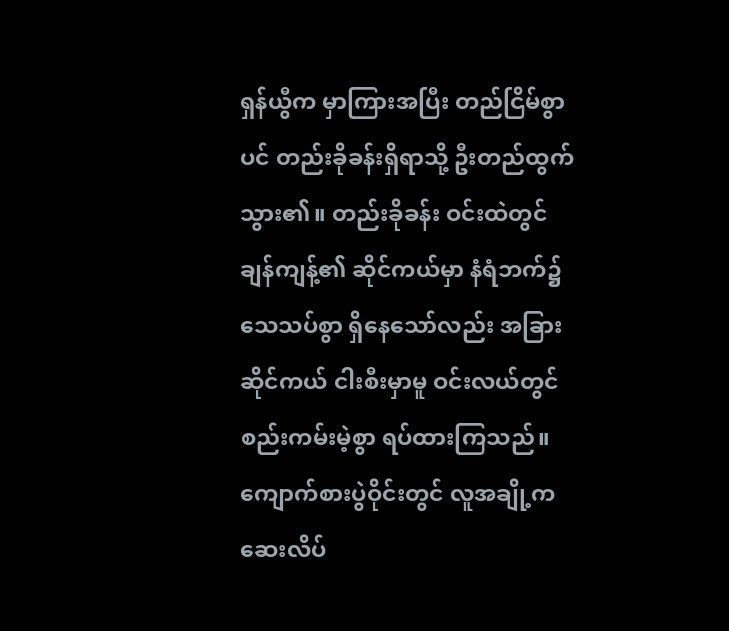ရှန်ယွီက မှာကြားအပြီး တည်ငြိမ်စွာပင် တည်းခိုခန်းရှိရာသို့ ဦးတည်ထွက်သွား၏။ တည်းခိုခန်း ဝင်းထဲတွင် ချန်ကျန့်၏ ဆိုင်ကယ်မှာ နံရံဘက်၌ သေသပ်စွာ ရှိနေသော်လည်း အခြားဆိုင်ကယ် ငါးစီးမှာမူ ဝင်းလယ်တွင် စည်းကမ်းမဲ့စွာ ရပ်ထားကြသည်။ ကျောက်စားပွဲဝိုင်းတွင် လူအချို့က ဆေးလိပ်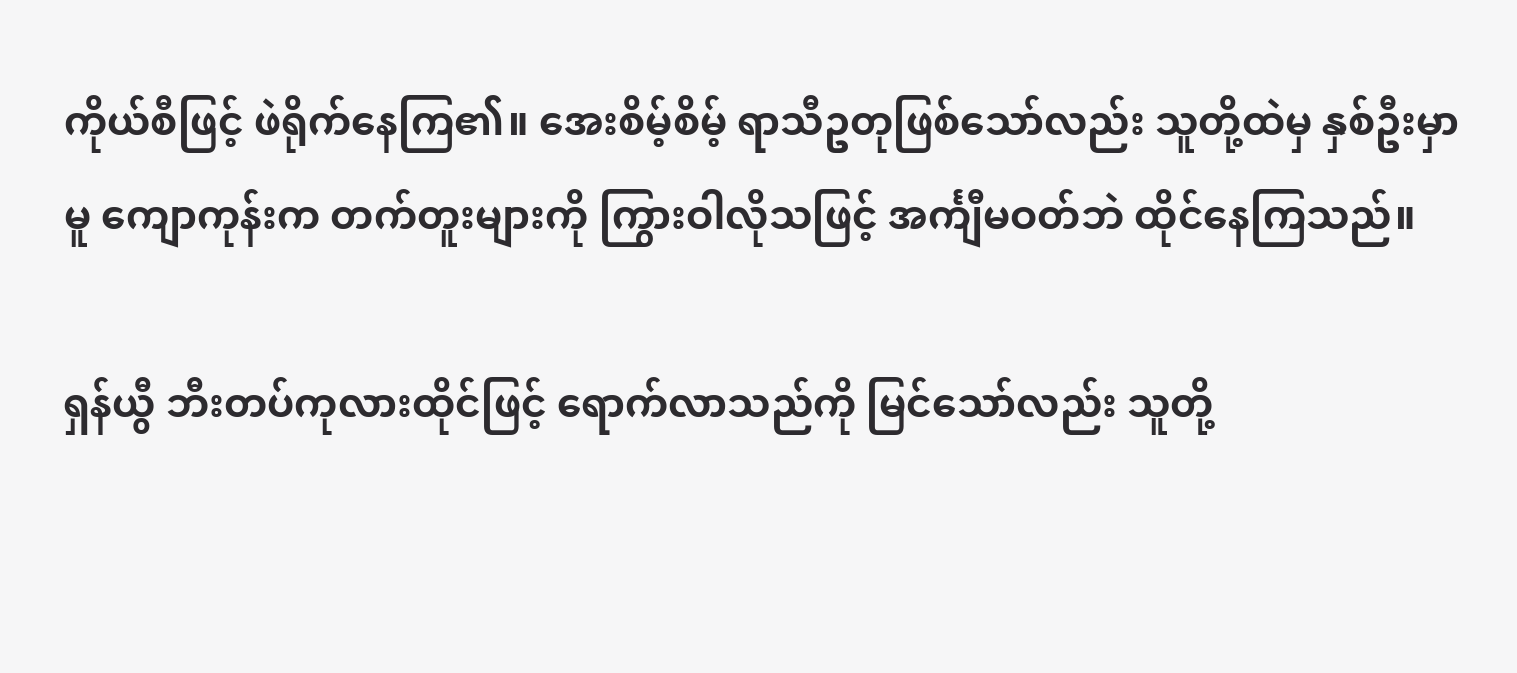ကိုယ်စီဖြင့် ဖဲရိုက်နေကြ၏။ အေးစိမ့်စိမ့် ရာသီဥတုဖြစ်သော်လည်း သူတို့ထဲမှ နှစ်ဦးမှာမူ ကျောကုန်းက တက်တူးများကို ကြွားဝါလိုသဖြင့် အင်္ကျီမဝတ်ဘဲ ထိုင်နေကြသည်။

ရှန်ယွီ ဘီးတပ်ကုလားထိုင်ဖြင့် ရောက်လာသည်ကို မြင်သော်လည်း သူတို့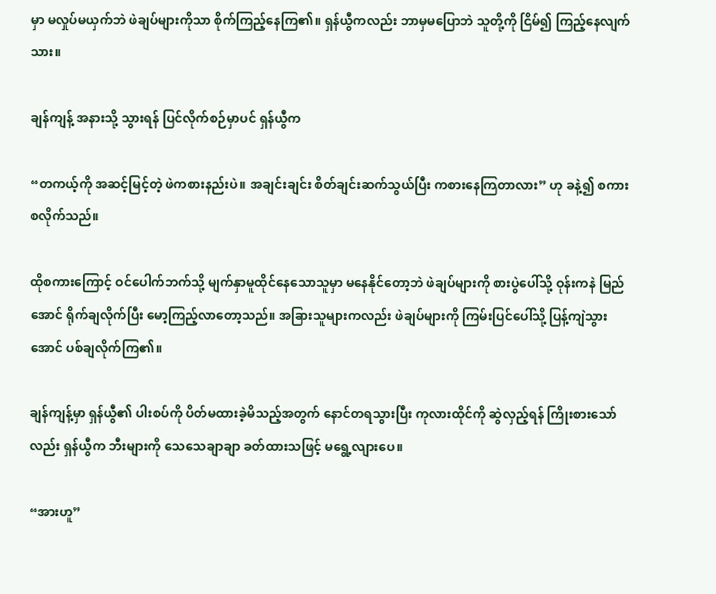မှာ မလှုပ်မယှက်ဘဲ ဖဲချပ်များကိုသာ စိုက်ကြည့်နေကြ၏။ ရှန်ယွီကလည်း ဘာမှမပြောဘဲ သူတို့ကို ငြိမ်၍ ကြည့်နေလျက်သား။

ချန်ကျန့် အနားသို့ သွားရန် ပြင်လိုက်စဉ်မှာပင် ရှန်ယွီက

“တကယ့်ကို အဆင့်မြင့်တဲ့ ဖဲကစားနည်းပဲ။ အချင်းချင်း စိတ်ချင်းဆက်သွယ်ပြီး ကစားနေကြတာလား” ဟု ခနဲ့၍ စကားစလိုက်သည်။

ထိုစကားကြောင့် ဝင်ပေါက်ဘက်သို့ မျက်နှာမူထိုင်နေသောသူမှာ မနေနိုင်တော့ဘဲ ဖဲချပ်များကို စားပွဲပေါ်သို့ ဝုန်းကနဲ မြည်အောင် ရိုက်ချလိုက်ပြီး မော့ကြည့်လာတော့သည်။ အခြားသူများကလည်း ဖဲချပ်များကို ကြမ်းပြင်ပေါ်သို့ ပြန့်ကျဲသွားအောင် ပစ်ချလိုက်ကြ၏။

ချန်ကျန့်မှာ ရှန်ယွီ၏ ပါးစပ်ကို ပိတ်မထားခဲ့မိသည့်အတွက် နောင်တရသွားပြီး ကုလားထိုင်ကို ဆွဲလှည့်ရန် ကြိုးစားသော်လည်း ရှန်ယွီက ဘီးများကို သေသေချာချာ ခတ်ထားသဖြင့် မရွေ့လျားပေ။

“အားဟူ”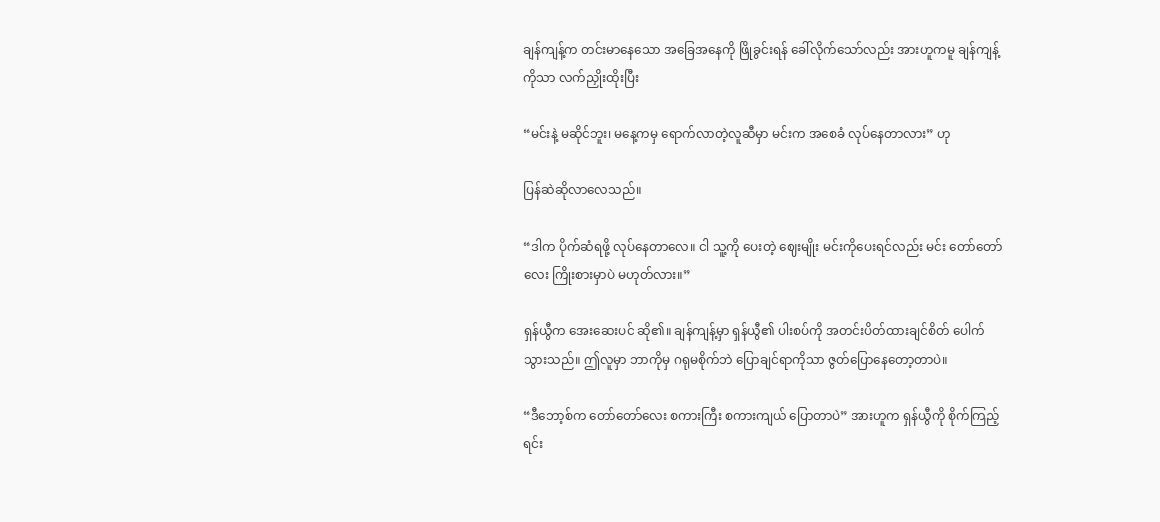ချန်ကျန့်က တင်းမာနေသော အခြေအနေကို ဖြိုခွင်းရန် ခေါ်လိုက်သော်လည်း အားဟူကမူ ချန်ကျန့်ကိုသာ လက်ညှိုးထိုးပြီး

“မင်းနဲ့ မဆိုင်ဘူး၊ မနေ့ကမှ ရောက်လာတဲ့လူဆီမှာ မင်းက အစေခံ လုပ်နေတာလား” ဟု

ပြန်ဆဲဆိုလာလေသည်။

“ဒါက ပိုက်ဆံရဖို့ လုပ်နေတာလေ။ ငါ သူ့ကို ပေးတဲ့ ဈေးမျိုး မင်းကိုပေးရင်လည်း မင်း တော်တော်လေး ကြိုးစားမှာပဲ မဟုတ်လား။”

ရှန်ယွီက အေးဆေးပင် ဆို၏။ ချန်ကျန့်မှာ ရှန်ယွီ၏ ပါးစပ်ကို အတင်းပိတ်ထားချင်စိတ် ပေါက်သွားသည်။ ဤလူမှာ ဘာကိုမှ ဂရုမစိုက်ဘဲ ပြောချင်ရာကိုသာ ဇွတ်ပြောနေတော့တာပဲ။

“ဒီဘော့စ်က တော်တော်လေး စကားကြီး စကားကျယ် ပြောတာပဲ” အားဟူက ရှန်ယွီကို စိုက်ကြည့်ရင်း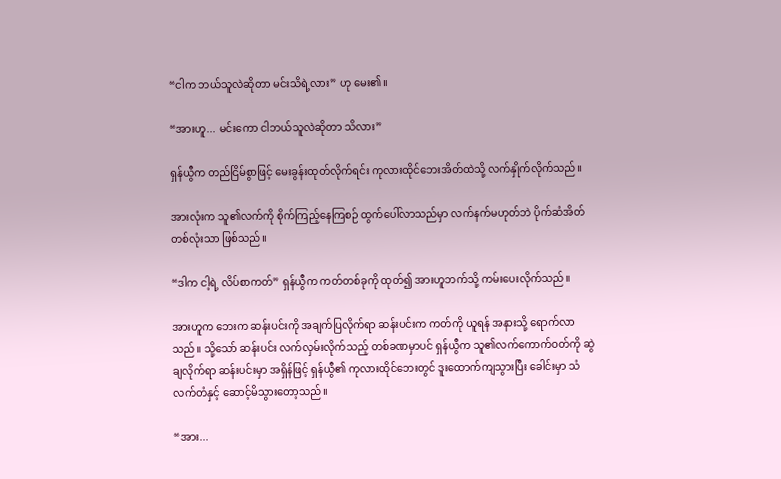“ငါက ဘယ်သူလဲဆိုတာ မင်းသိရဲ့လား” ဟု မေး၏။

“အားဟူ... မင်းကော ငါဘယ်သူလဲဆိုတာ သိလား”

ရှန်ယွီက တည်ငြိမ်စွာဖြင့် မေးခွန်းထုတ်လိုက်ရင်း ကုလားထိုင်ဘေးအိတ်ထဲသို့ လက်နှိုက်လိုက်သည်။

အားလုံးက သူ၏လက်ကို စိုက်ကြည့်နေကြစဉ် ထွက်ပေါ်လာသည်မှာ လက်နက်မဟုတ်ဘဲ ပိုက်ဆံအိတ်တစ်လုံးသာ ဖြစ်သည်။

“ဒါက ငါ့ရဲ့ လိပ်စာကတ်” ရှန်ယွီက ကတ်တစ်ခုကို ထုတ်၍ အားဟူဘက်သို့ ကမ်းပေးလိုက်သည်။

အားဟူက ဘေးက ဆန်းပင်းကို အချက်ပြလိုက်ရာ ဆန်းပင်းက ကတ်ကို ယူရန် အနားသို့ ရောက်လာသည်။ သို့သော် ဆန်းပင်း လက်လှမ်းလိုက်သည့် တစ်ခဏမှာပင် ရှန်ယွီက သူ၏လက်ကောက်ဝတ်ကို ဆွဲချလိုက်ရာ ဆန်းပင်းမှာ အရှိန်ဖြင့် ရှန်ယွီ၏ ကုလားထိုင်ဘေးတွင် ဒူးထောက်ကျသွားပြီး ခေါင်းမှာ သံလက်တံနှင့် ဆောင့်မိသွားတော့သည်။

“အား...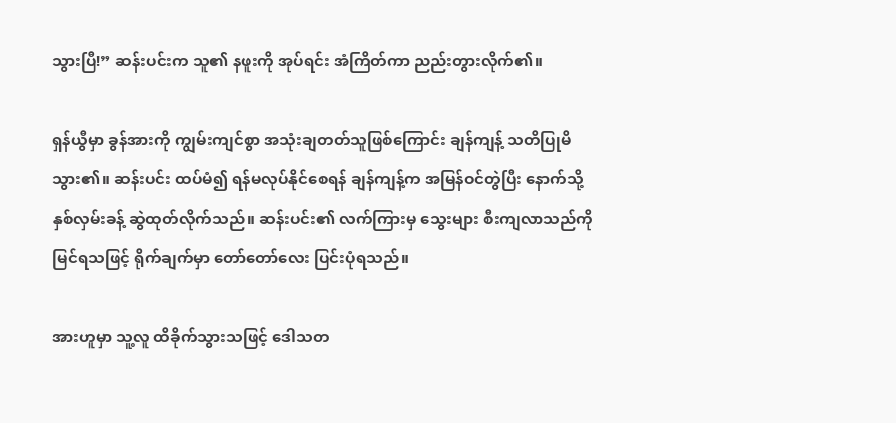သွားပြီ!” ဆန်းပင်းက သူ၏ နဖူးကို အုပ်ရင်း အံကြိတ်ကာ ညည်းတွားလိုက်၏။

ရှန်ယွီမှာ ခွန်အားကို ကျွမ်းကျင်စွာ အသုံးချတတ်သူဖြစ်ကြောင်း ချန်ကျန့် သတိပြုမိသွား၏။ ဆန်းပင်း ထပ်မံ၍ ရန်မလုပ်နိုင်စေရန် ချန်ကျန့်က အမြန်ဝင်တွဲပြီး နောက်သို့ နှစ်လှမ်းခန့် ဆွဲထုတ်လိုက်သည်။ ဆန်းပင်း၏ လက်ကြားမှ သွေးများ စီးကျလာသည်ကို မြင်ရသဖြင့် ရိုက်ချက်မှာ တော်တော်လေး ပြင်းပုံရသည်။

အားဟူမှာ သူ့လူ ထိခိုက်သွားသဖြင့် ဒေါသတ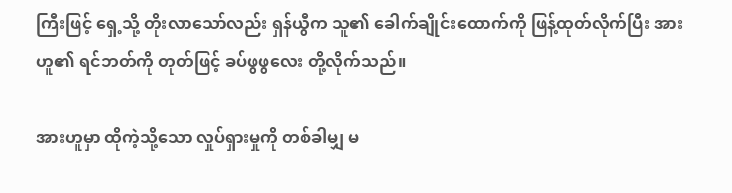ကြီးဖြင့် ရှေ့သို့ တိုးလာသော်လည်း ရှန်ယွီက သူ၏ ခေါက်ချိုင်းထောက်ကို ဖြန့်ထုတ်လိုက်ပြီး အားဟူ၏ ရင်ဘတ်ကို တုတ်ဖြင့် ခပ်ဖွဖွလေး တို့လိုက်သည်။

အားဟူမှာ ထိုကဲ့သို့သော လှုပ်ရှားမှုကို တစ်ခါမျှ မ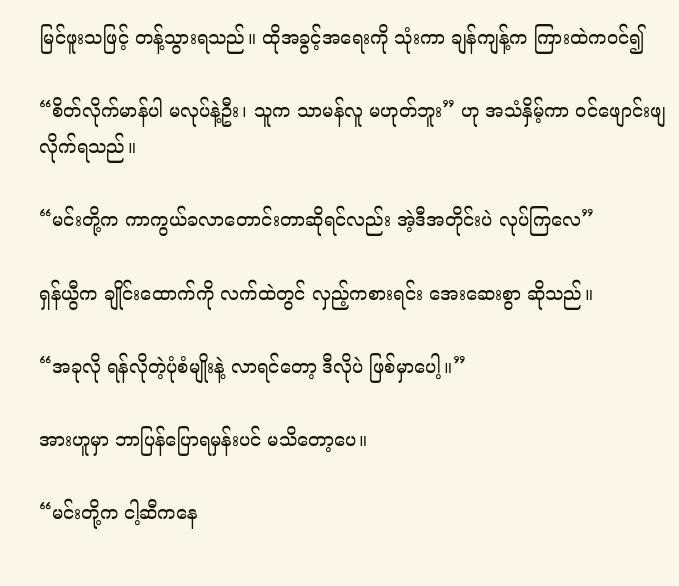မြင်ဖူးသဖြင့် တန့်သွားရသည်။ ထိုအခွင့်အရေးကို သုံးကာ ချန်ကျန့်က ကြားထဲကဝင်၍

“စိတ်လိုက်မာန်ပါ မလုပ်နဲ့ဦး၊ သူက သာမန်လူ မဟုတ်ဘူး” ဟု အသံနှိမ့်ကာ ဝင်ဖျောင်းဖျလိုက်ရသည်။

“မင်းတို့က ကာကွယ်ခလာတောင်းတာဆိုရင်လည်း အဲ့ဒီအတိုင်းပဲ လုပ်ကြလေ”

ရှန်ယွီက ချိုင်းထောက်ကို လက်ထဲတွင် လှည့်ကစားရင်း အေးဆေးစွာ ဆိုသည်။

“အခုလို ရန်လိုတဲ့ပုံစံမျိုးနဲ့ လာရင်တော့ ဒီလိုပဲ ဖြစ်မှာပေါ့။”

အားဟူမှာ ဘာပြန်ပြောရမှန်းပင် မသိတော့ပေ။

“မင်းတို့က ငါ့ဆီကနေ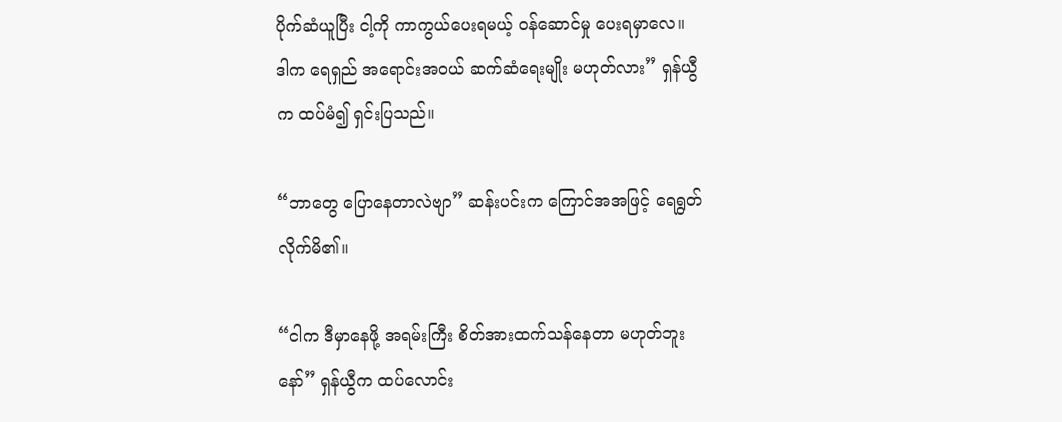ပိုက်ဆံယူပြီး ငါ့ကို ကာကွယ်ပေးရမယ့် ဝန်ဆောင်မှု ပေးရမှာလေ။ ဒါက ရေရှည် အရောင်းအဝယ် ဆက်ဆံရေးမျိုး မဟုတ်လား” ရှန်ယွီက ထပ်မံ၍ ရှင်းပြသည်။

“ဘာတွေ ပြောနေတာလဲဗျာ” ဆန်းပင်းက ကြောင်အအဖြင့် ရေရွတ်လိုက်မိ၏။

“ငါက ဒီမှာနေဖို့ အရမ်းကြီး စိတ်အားထက်သန်နေတာ မဟုတ်ဘူးနော်” ရှန်ယွီက ထပ်လောင်း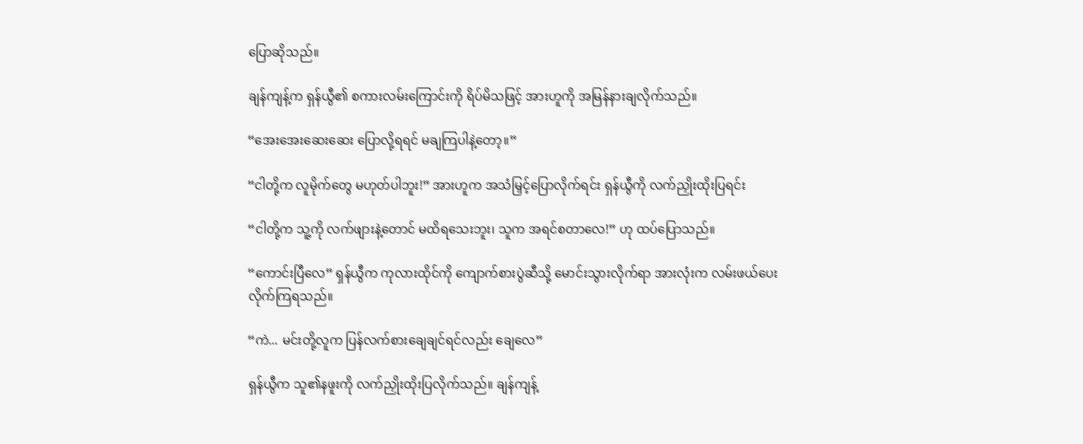ပြောဆိုသည်။

ချန်ကျန့်က ရှန်ယွီ၏ စကားလမ်းကြောင်းကို ရိပ်မိသဖြင့် အားဟူကို အမြန်နားချလိုက်သည်။

“အေးအေးဆေးဆေး ပြောလို့ရရင် မချကြပါနဲ့တော့။”

“ငါတို့က လူမိုက်တွေ မဟုတ်ပါဘူး!” အားဟူက အသံမြှင့်ပြောလိုက်ရင်း ရှန်ယွီကို လက်ညှိုးထိုးပြရင်း

“ငါတို့က သူ့ကို လက်ဖျားနဲ့တောင် မထိရသေးဘူး၊ သူက အရင်စတာလေ!” ဟု ထပ်ပြောသည်။

“ကောင်းပြီလေ” ရှန်ယွီက ကုလားထိုင်ကို ကျောက်စားပွဲဆီသို့ မောင်းသွားလိုက်ရာ အားလုံးက လမ်းဖယ်ပေးလိုက်ကြရသည်။

“ကဲ... မင်းတို့လူက ပြန်လက်စားချေချင်ရင်လည်း ချေလေ”

ရှန်ယွီက သူ၏နဖူးကို လက်ညှိုးထိုးပြလိုက်သည်။ ချန်ကျန့်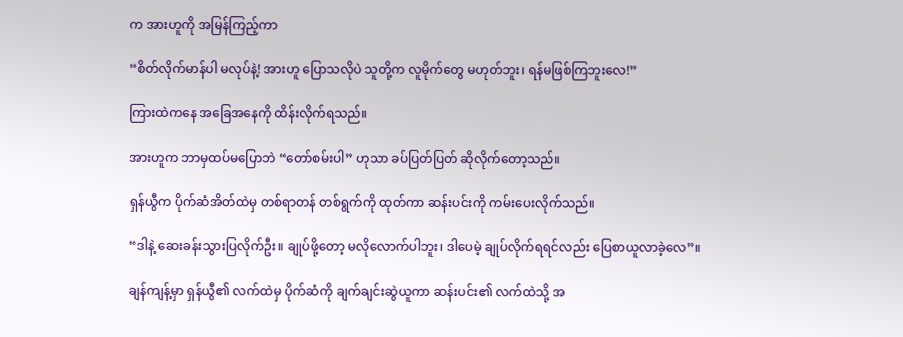က အားဟူကို အမြန်ကြည့်ကာ

“စိတ်လိုက်မာန်ပါ မလုပ်နဲ့! အားဟူ ပြောသလိုပဲ သူတို့က လူမိုက်တွေ မဟုတ်ဘူး၊ ရန်မဖြစ်ကြဘူးလေ!”

ကြားထဲကနေ အခြေအနေကို ထိန်းလိုက်ရသည်။

အားဟူက ဘာမှထပ်မပြောဘဲ “တော်စမ်းပါ” ဟုသာ ခပ်ပြတ်ပြတ် ဆိုလိုက်တော့သည်။

ရှန်ယွီက ပိုက်ဆံအိတ်ထဲမှ တစ်ရာတန် တစ်ရွက်ကို ထုတ်ကာ ဆန်းပင်းကို ကမ်းပေးလိုက်သည်။

“ဒါနဲ့ ဆေးခန်းသွားပြလိုက်ဦး။ ချုပ်ဖို့တော့ မလိုလောက်ပါဘူး၊ ဒါပေမဲ့ ချုပ်လိုက်ရရင်လည်း ပြေစာယူလာခဲ့လေ”။

ချန်ကျန့်မှာ ရှန်ယွီ၏ လက်ထဲမှ ပိုက်ဆံကို ချက်ချင်းဆွဲယူကာ ဆန်းပင်း၏ လက်ထဲသို့ အ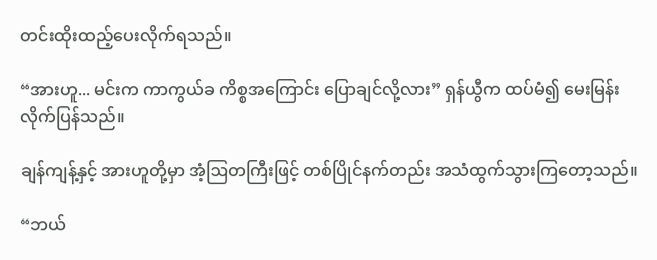တင်းထိုးထည့်ပေးလိုက်ရသည်။

“အားဟူ... မင်းက ကာကွယ်ခ ကိစ္စအကြောင်း ပြောချင်လို့လား” ရှန်ယွီက ထပ်မံ၍ မေးမြန်းလိုက်ပြန်သည်။

ချန်ကျန့်နှင့် အားဟူတို့မှာ အံ့ဩတကြီးဖြင့် တစ်ပြိုင်နက်တည်း အသံထွက်သွားကြတော့သည်။

“ဘယ်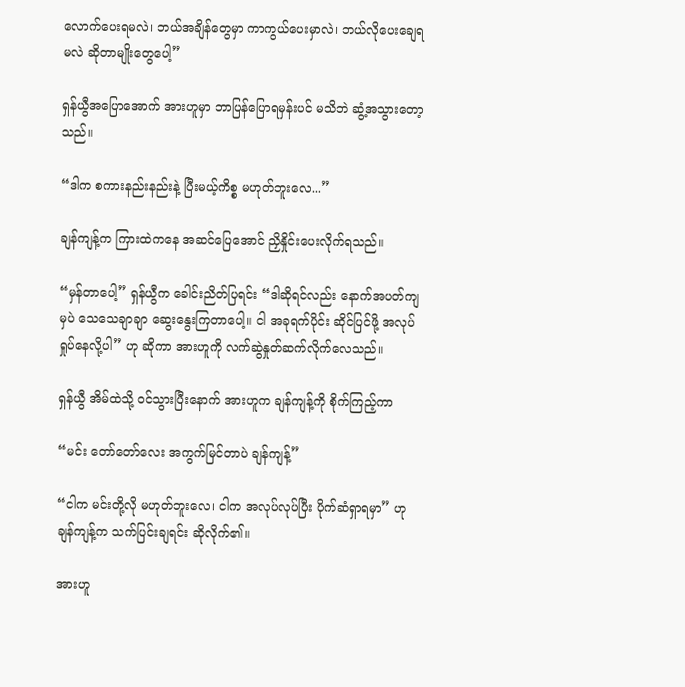လောက်ပေးရမလဲ၊ ဘယ်အချိန်တွေမှာ ကာကွယ်ပေးမှာလဲ၊ ဘယ်လိုပေးချေရမလဲ ဆိုတာမျိုးတွေပေါ့”

ရှန်ယွီအပြောအောက် အားဟူမှာ ဘာပြန်ပြောရမှန်းပင် မသိဘဲ ဆွံ့အသွားတော့သည်။

“ဒါက စကားနည်းနည်းနဲ့ ပြီးမယ့်ကိစ္စ မဟုတ်ဘူးလေ...”

ချန်ကျန့်က ကြားထဲကနေ အဆင်ပြေအောင် ညှိနှိုင်းပေးလိုက်ရသည်။

“မှန်တာပေါ့” ရှန်ယွီက ခေါင်းညိတ်ပြရင်း “ဒါဆိုရင်လည်း နောက်အပတ်ကျမှပဲ သေသေချာချာ ဆွေးနွေးကြတာပေါ့။ ငါ အခုရက်ပိုင်း ဆိုင်ပြင်ဖို့ အလုပ်ရှုပ်နေလို့ပါ” ဟု ဆိုကာ အားဟူကို လက်ဆွဲနှုတ်ဆက်လိုက်လေသည်။

ရှန်ယွီ အိမ်ထဲသို့ ဝင်သွားပြီးနောက် အားဟူက ချန်ကျန့်ကို စိုက်ကြည့်ကာ

“မင်း တော်တော်လေး အကွက်မြင်တာပဲ ချန်ကျန့်”

“ငါက မင်းတို့လို မဟုတ်ဘူးလေ၊ ငါက အလုပ်လုပ်ပြီး ပိုက်ဆံရှာရမှာ” ဟု ချန်ကျန့်က သက်ပြင်းချရင်း ဆိုလိုက်၏။

အားဟူ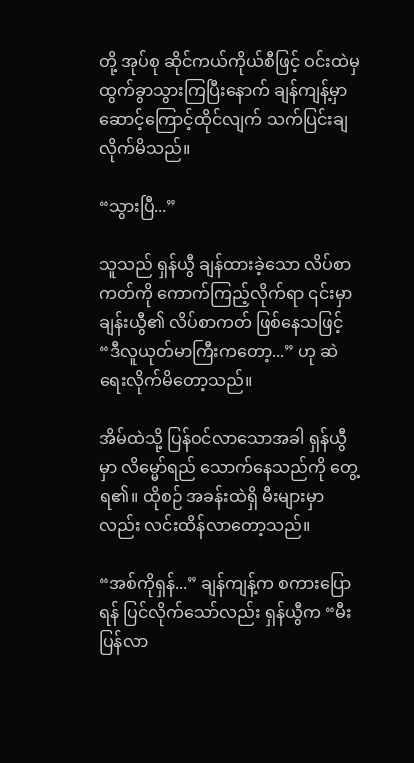တို့ အုပ်စု ဆိုင်ကယ်ကိုယ်စီဖြင့် ဝင်းထဲမှ ထွက်ခွာသွားကြပြီးနောက် ချန်ကျန့်မှာ ဆောင့်ကြောင့်ထိုင်လျက် သက်ပြင်းချလိုက်မိသည်။

“သွားပြီ...”

သူသည် ရှန်ယွီ ချန်ထားခဲ့သော လိပ်စာကတ်ကို ကောက်ကြည့်လိုက်ရာ ၎င်းမှာ ချန်းယွီ၏ လိပ်စာကတ် ဖြစ်နေသဖြင့် “ဒီလူယုတ်မာကြီးကတော့...” ဟု ဆဲရေးလိုက်မိတော့သည်။

အိမ်ထဲသို့ ပြန်ဝင်လာသောအခါ ရှန်ယွီမှာ လိမ္မော်ရည် သောက်နေသည်ကို တွေ့ရ၏။ ထိုစဉ် အခန်းထဲရှိ မီးများမှာလည်း လင်းထိန်လာတော့သည်။

“အစ်ကိုရှန်...” ချန်ကျန့်က စကားပြောရန် ပြင်လိုက်သော်လည်း ရှန်ယွီက “မီးပြန်လာ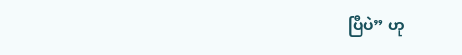ပြီပဲ” ဟု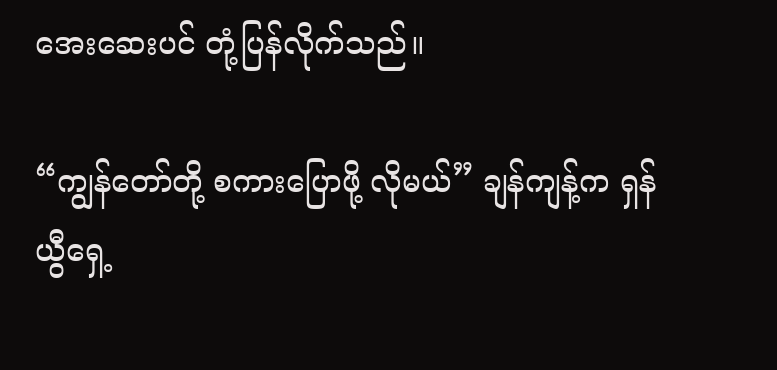အေးဆေးပင် တုံ့ပြန်လိုက်သည်။

“ကျွန်တော်တို့ စကားပြောဖို့ လိုမယ်” ချန်ကျန့်က ရှန်ယွီရှေ့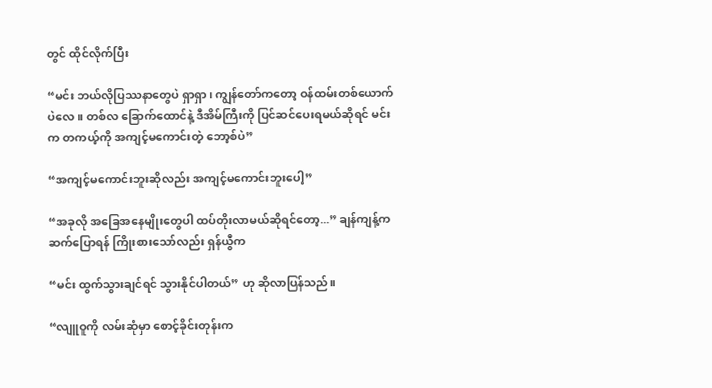တွင် ထိုင်လိုက်ပြီး

“မင်း ဘယ်လိုပြဿနာတွေပဲ ရှာရှာ၊ ကျွန်တော်ကတော့ ဝန်ထမ်းတစ်ယောက်ပဲလေ။ တစ်လ ခြောက်ထောင်နဲ့ ဒီအိမ်ကြီးကို ပြင်ဆင်ပေးရမယ်ဆိုရင် မင်းက တကယ့်ကို အကျင့်မကောင်းတဲ့ ဘော့စ်ပဲ”

“အကျင့်မကောင်းဘူးဆိုလည်း အကျင့်မကောင်းဘူးပေါ့”

“အခုလို အခြေအနေမျိုးတွေပါ ထပ်တိုးလာမယ်ဆိုရင်တော့...” ချန်ကျန့်က ဆက်ပြောရန် ကြိုးစားသော်လည်း ရှန်ယွီက

“မင်း ထွက်သွားချင်ရင် သွားနိုင်ပါတယ်” ဟု ဆိုလာပြန်သည်။

“လျူဝူကို လမ်းဆုံမှာ စောင့်ခိုင်းတုန်းက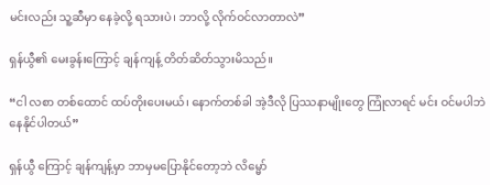မင်းလည်း သူ့ဆီမှာ နေခဲ့လို့ ရသားပဲ၊ ဘာလို့ လိုက်ဝင်လာတာလဲ”

ရှန်ယွီ၏ မေးခွန်းကြောင့် ချန်ကျန့် တိတ်ဆိတ်သွားမိသည်။

“ငါ လစာ တစ်ထောင် ထပ်တိုးပေးမယ်၊ နောက်တစ်ခါ အဲ့ဒီလို ပြဿနာမျိုးတွေ ကြုံလာရင် မင်း ဝင်မပါဘဲ နေနိုင်ပါတယ်”

ရှန်ယွီ ကြောင့် ချန်ကျန့်မှာ ဘာမှမပြောနိုင်တော့ဘဲ လိမ္မော်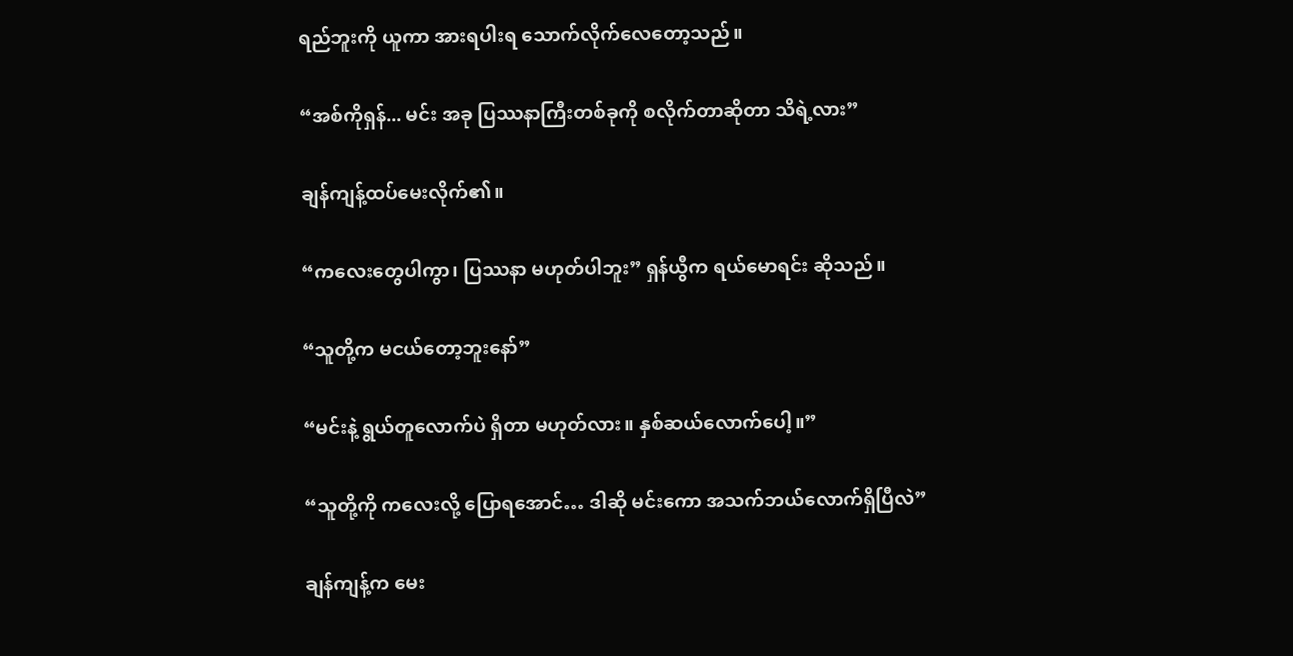ရည်ဘူးကို ယူကာ အားရပါးရ သောက်လိုက်လေတော့သည်။

“အစ်ကိုရှန်... မင်း အခု ပြဿနာကြီးတစ်ခုကို စလိုက်တာဆိုတာ သိရဲ့လား”

ချန်ကျန့်ထပ်မေးလိုက်၏။

“ကလေးတွေပါကွာ၊ ပြဿနာ မဟုတ်ပါဘူး” ရှန်ယွီက ရယ်မောရင်း ဆိုသည်။

“သူတို့က မငယ်တော့ဘူးနော်”

“မင်းနဲ့ ရွယ်တူလောက်ပဲ ရှိတာ မဟုတ်လား။ နှစ်ဆယ်လောက်ပေါ့။”

“သူတို့ကို ကလေးလို့ ပြောရအောင်… ဒါဆို မင်းကော အသက်ဘယ်လောက်ရှိပြီလဲ”

ချန်ကျန့်က မေး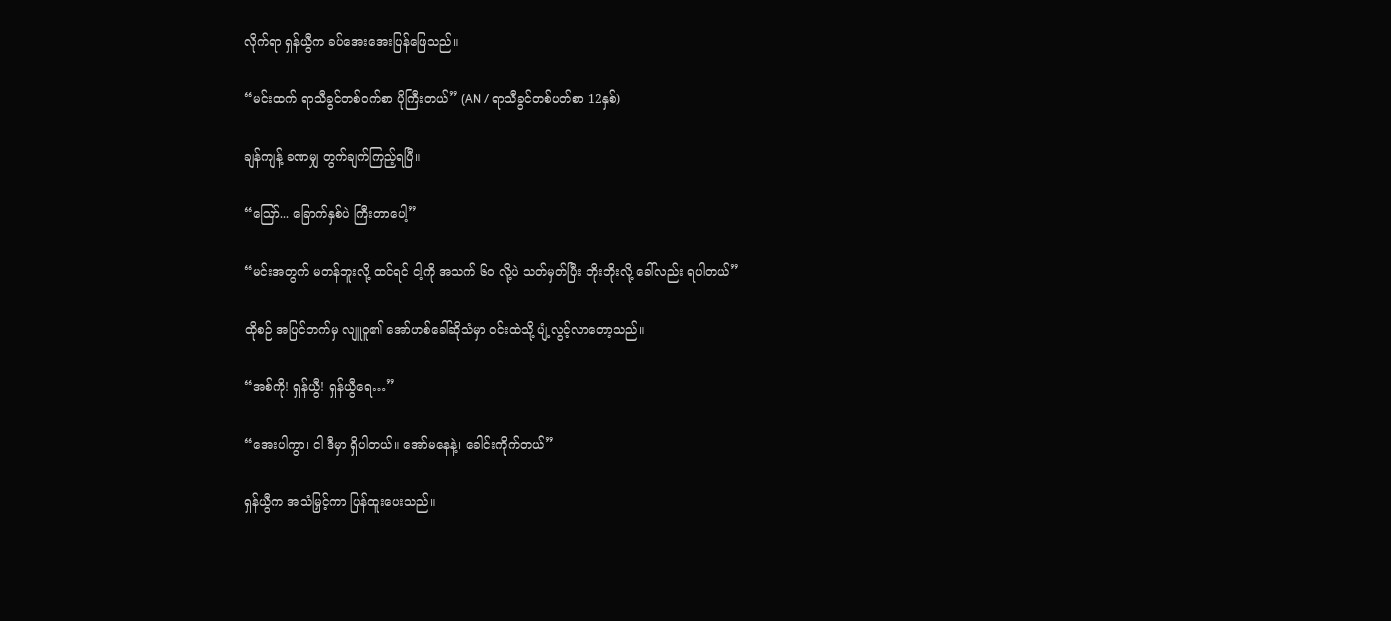လိုက်ရာ ရှန်ယွီက ခပ်အေးအေးပြန်ဖြေသည်။

“မင်းထက် ရာသီခွင်တစ်ဝက်စာ ပိုကြီးတယ်” (AN / ရာသီခွင်တစ်ပတ်စာ 12နှစ်)

ချန်ကျန့် ခဏမျှ တွက်ချက်ကြည့်ရပြီ။

“ဪ... ခြောက်နှစ်ပဲ ကြီးတာပေါ့”

“မင်းအတွက် မတန်ဘူးလို့ ထင်ရင် ငါ့ကို အသက် ၆၀ လို့ပဲ သတ်မှတ်ပြီး ဘိုးဘိုးလို့ ခေါ်လည်း ရပါတယ်”

ထိုစဉ် အပြင်ဘက်မှ လျူဝူ၏ အော်ဟစ်ခေါ်ဆိုသံမှာ ဝင်းထဲသို့ ပျံ့လွင့်လာတော့သည်။

“အစ်ကို! ရှန်ယွီ! ရှန်ယွီရေ…”

“အေးပါကွာ၊ ငါ ဒီမှာ ရှိပါတယ်။ အော်မနေနဲ့၊ ခေါင်းကိုက်တယ်”

ရှန်ယွီက အသံမြှင့်ကာ ပြန်ထူးပေးသည်။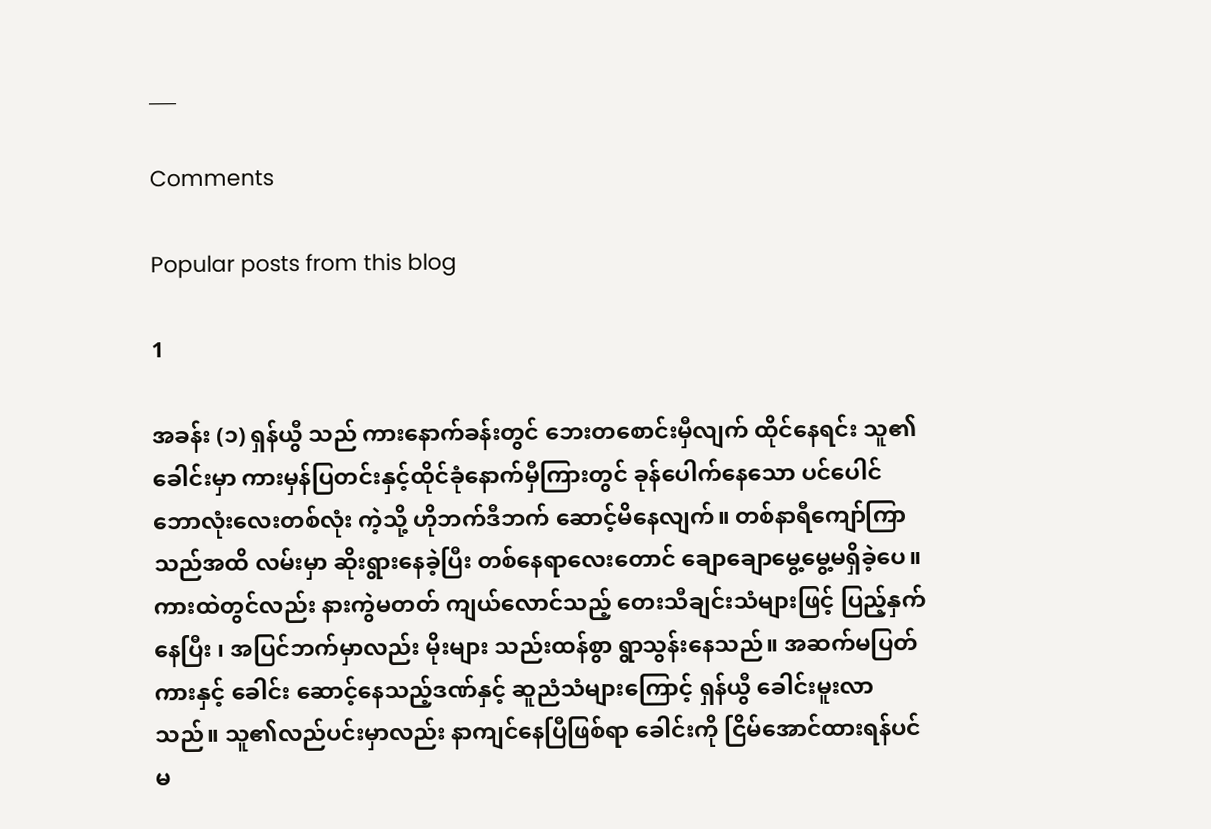___

Comments

Popular posts from this blog

1

အခန်း (၁) ရှန်ယွီ သည် ကားနောက်ခန်းတွင် ဘေးတစောင်းမှီလျက် ထိုင်နေရင်း သူ၏ခေါင်းမှာ ကားမှန်ပြတင်းနှင့်ထိုင်ခုံနောက်မှီကြားတွင် ခုန်ပေါက်နေသော ပင်ပေါင်ဘောလုံးလေးတစ်လုံး ကဲ့သို့ ဟိုဘက်ဒီဘက် ဆောင့်မိနေလျက်။ တစ်နာရီကျော်ကြာသည်အထိ လမ်းမှာ ဆိုးရွားနေခဲ့ပြီး တစ်နေရာလေးတောင် ချောချောမွေ့မွေ့မရှိခဲ့ပေ။ ကားထဲတွင်လည်း နားကွဲမတတ် ကျယ်လောင်သည့် တေးသီချင်းသံများဖြင့် ပြည့်နှက်နေပြီး ၊ အပြင်ဘက်မှာလည်း မိုးများ သည်းထန်စွာ ရွာသွန်းနေသည်။ အဆက်မပြတ် ကားနှင့် ခေါင်း ဆောင့်နေသည့်ဒဏ်နှင့် ဆူညံသံများကြောင့် ရှန်ယွီ ခေါင်းမူးလာသည်။ သူ၏လည်ပင်းမှာလည်း နာကျင်နေပြီဖြစ်ရာ ခေါင်းကို ငြိမ်အောင်ထားရန်ပင် မ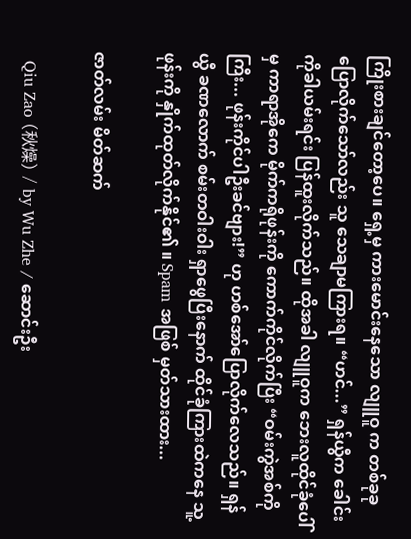ကြိုးစားချင်တော့ပေ။ ရှေ့မှ ကားမောင်းနေသော လျူဝူ က တစ်ခုခုပြောလိုက်သော်လည်း သူ သေချာမကြားရ။ “ဟင်...” ရှန်ယွီက ခေါင်းကိုခါယမ်းရင်း ပြန်ထူးလိုက်သည်။ ထိုအခါ လျူဝူက ဘေးလူထိုင်ခုံပေါ်မှ ကာရာအိုကေ မိုက်ကရိုဖုန်းကို ကောက်ကိုင်လိုက်ပြီး “ဝမ်းကွဲအစ်ကိုကြီး... ဖုန်းကိုင်ပါဦးခင်ဗျား!” ဟု ဟစ်အော်ပြောလိုက်လေသည်။ ရှန်ယွီ ခဏလောက် စမ်းတဝါးဝါး ရှာဖွေပြီးနောက် ထိုင်ခုံကြားထဲကနေ သူ့ဖုန်းကို နှိုက်ထုတ်လိုက်နိုင်၏ ။ Spam အဖြစ် မှတ်သားထား...

ဇာတ်လမ်း မိတ်ဆက်

  Qiu Zao (秋燥) / by Wu Zhe / ဆောင်းဦး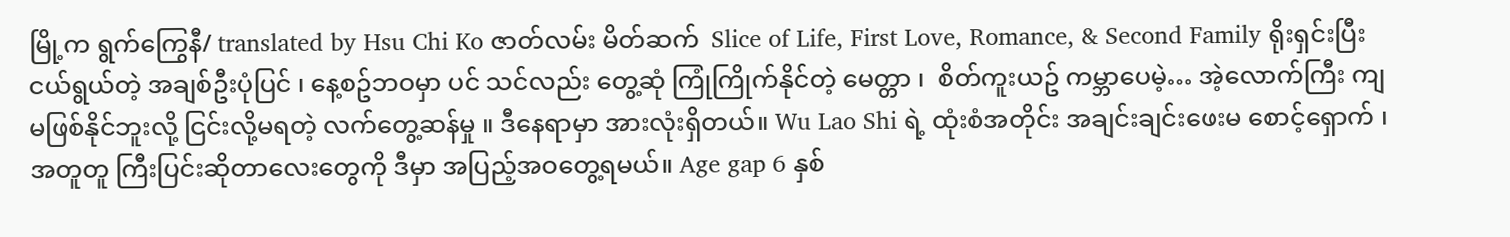မြို့က ရွက်ကြွေနီ/ translated by Hsu Chi Ko ဇာတ်လမ်း မိတ်ဆက်  Slice of Life, First Love, Romance, & Second Family ရိုးရှင်းပြီး ငယ်ရွယ်တဲ့ အချစ်ဦးပုံပြင် ၊ နေ့စဥ်ဘဝမှာ ပင် သင်လည်း တွေ့ဆုံ ကြုံကြိုက်နိုင်တဲ့ မေတ္တာ ၊  စိတ်ကူးယဥ် ကမ္ဘာပေမဲ့… အဲ့လောက်ကြီး ကျ မဖြစ်နိုင်ဘူးလို့ ငြင်းလို့မရတဲ့ လက်တွေ့ဆန်မှု ။ ဒီနေရာမှာ အားလုံးရှိတယ်။ Wu Lao Shi ရဲ့ ထုံးစံအတိုင်း အချင်းချင်းဖေးမ စောင့်‌ရှောက် ၊ အတူတူ ကြီးပြင်းဆိုတာလေးတွေကို ဒီမှာ အပြည့်အဝတွေ့ရမယ်။ Age gap 6 နှစ်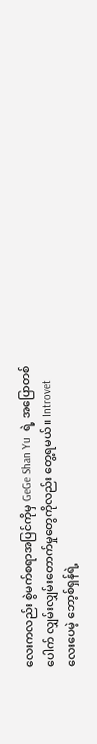လေးကလည်း စွဲမက်စရာအပြင်ကိုမှ GeGe Shan Yu  ရဲ့ အပြောတစ်ပေါက် လျှမ်းလျှမ်းတောက်မှုတွေကိုလည်း တွေ့ရမယ်။ Introvet လေးပေမဲ့ ဘော့စ်ရှန်ရဲ့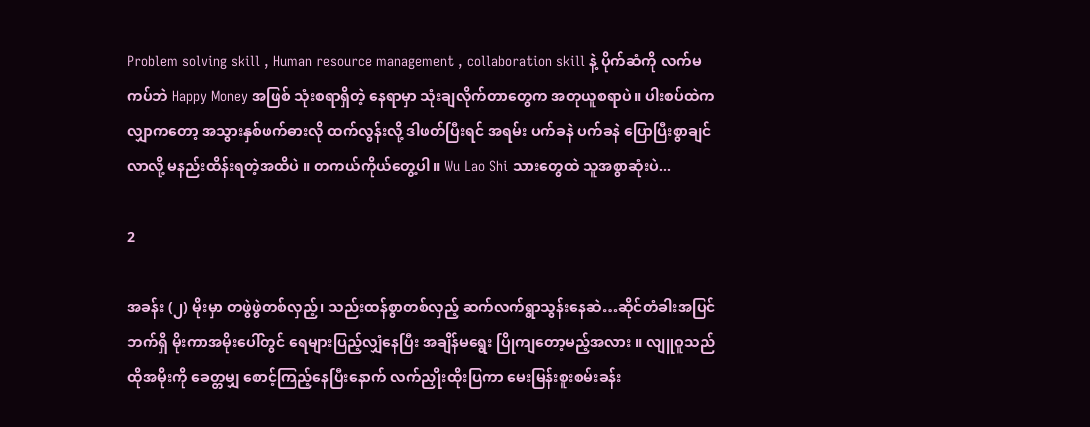Problem solving skill , Human resource management , collaboration skill နဲ့ ပိုက်ဆံကို လက်မကပ်ဘဲ Happy Money အဖြစ် သုံးစရာရှိတဲ့ နေရာမှာ သုံးချလိုက်တာတွေက အတုယူစရာပဲ။ ပါးစပ်ထဲကလျှာကတော့ အသွားနှစ်ဖက်ဓားလို ထက်လွန်းလို့ ဒါဖတ်ပြီးရင် အရမ်း ပက်ခနဲ ပက်ခနဲ ပြောပြီးစွာချင်လာလို့ မနည်းထိန်းရတဲ့အထိပဲ ။ တကယ်ကိုယ်တွေ့ပါ။ Wu Lao Shi သားတွေထဲ သူအစွာဆုံးပဲ...

2

အခန်း (၂) မိုးမှာ တဖွဲဖွဲတစ်လှည့်၊ သည်းထန်စွာတစ်လှည့် ဆက်လက်ရွာသွန်းနေဆဲ…ဆိုင်တံခါးအပြင်ဘက်ရှိ မိုးကာအမိုးပေါ်တွင် ရေများပြည့်လျှံနေပြီး အချိန်မရွေး ပြိုကျတော့မည့်အလား ။ လျူဝူသည် ထိုအမိုးကို ခေတ္တမျှ စောင့်ကြည့်နေပြီးနောက် လက်ညှိုးထိုးပြကာ မေးမြန်းစူးစမ်းခန်း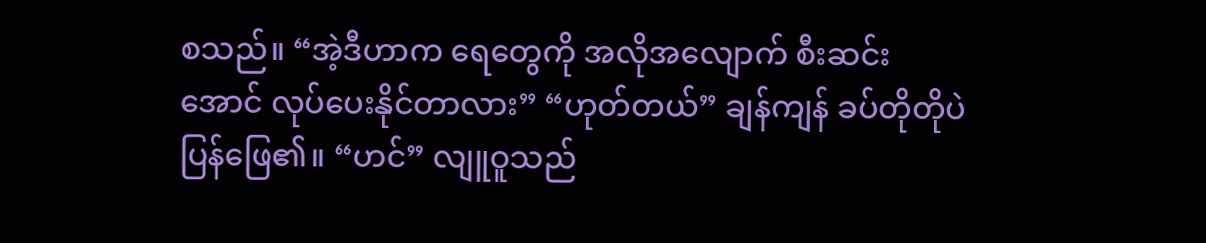စသည်။ “အဲ့ဒီဟာက ရေတွေကို အလိုအလျောက် စီးဆင်းအောင် လုပ်ပေးနိုင်တာလား” “ဟုတ်တယ်” ချန်ကျန် ခပ်တိုတိုပဲ ပြန်ဖြေ၏။ “ဟင်” လျူဝူသည်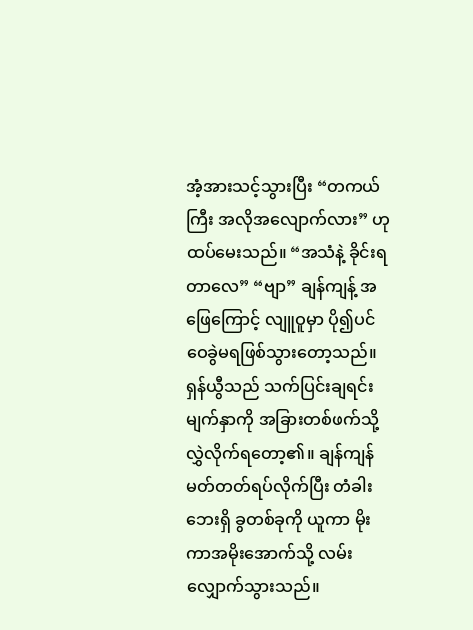အံ့အားသင့်သွားပြီး “တကယ်ကြီး အလိုအလျောက်လား” ဟု ထပ်မေးသည်။ “အသံနဲ့ ခိုင်းရတာလေ” “ဗျာ” ချန်ကျန့် အဖြေကြောင့် လျူဝူမှာ ပို၍ပင် ဝေခွဲမရဖြစ်သွားတော့သည်။ ရှန်ယွီသည် သက်ပြင်းချရင်း မျက်နှာကို အခြားတစ်ဖက်သို့ လွှဲလိုက်ရ‌တော့၏။ ချန်ကျန် မတ်တတ်ရပ်လိုက်ပြီး တံခါးဘေးရှိ ခွတစ်ခုကို ယူကာ မိုးကာအမိုးအောက်သို့ လမ်းလျှောက်သွားသည်။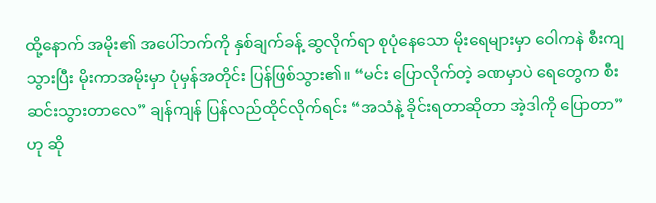ထို့နောက် အမိုး၏ အပေါ်ဘက်ကို နှစ်ချက်ခန့် ဆွလိုက်ရာ စုပုံနေသော မိုးရေများမှာ ဝေါကနဲ စီးကျသွားပြီး မိုးကာအမိုးမှာ ပုံမှန်အတိုင်း ပြန်ဖြစ်သွား၏။ “မင်း ပြောလိုက်တဲ့ ခဏမှာပဲ ရေတွေက စီးဆင်းသွားတာလေ” ချန်ကျန် ပြန်လည်ထိုင်လိုက်ရင်း “အသံနဲ့ ခိုင်းရတာဆိုတာ အဲ့ဒါကို ပြောတာ” ဟု ဆို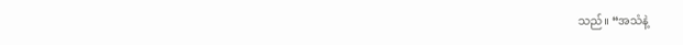သည်။ “အသံနဲ့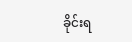ခိုင်းရ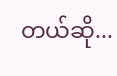တယ်ဆို...